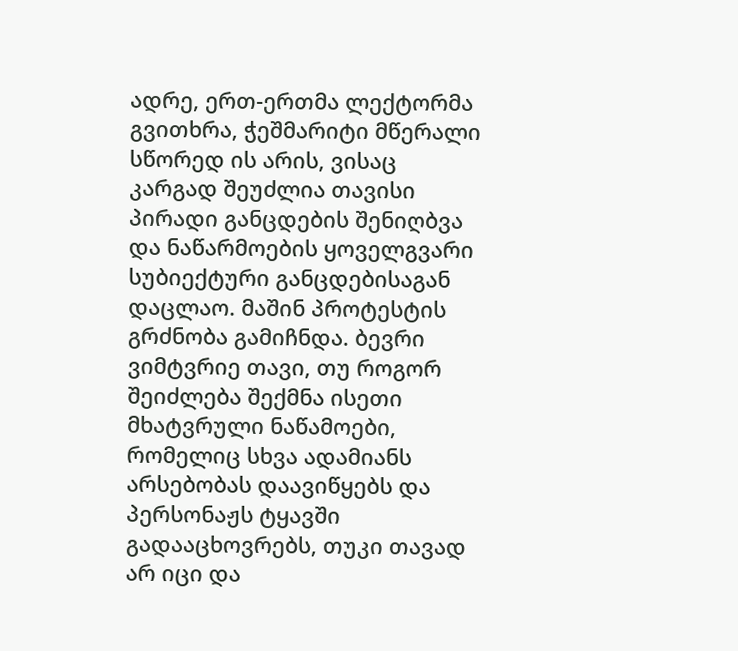ადრე, ერთ-ერთმა ლექტორმა გვითხრა, ჭეშმარიტი მწერალი სწორედ ის არის, ვისაც კარგად შეუძლია თავისი პირადი განცდების შენიღბვა და ნაწარმოების ყოველგვარი სუბიექტური განცდებისაგან დაცლაო. მაშინ პროტესტის გრძნობა გამიჩნდა. ბევრი ვიმტვრიე თავი, თუ როგორ შეიძლება შექმნა ისეთი მხატვრული ნაწამოები, რომელიც სხვა ადამიანს არსებობას დაავიწყებს და პერსონაჟს ტყავში გადააცხოვრებს, თუკი თავად არ იცი და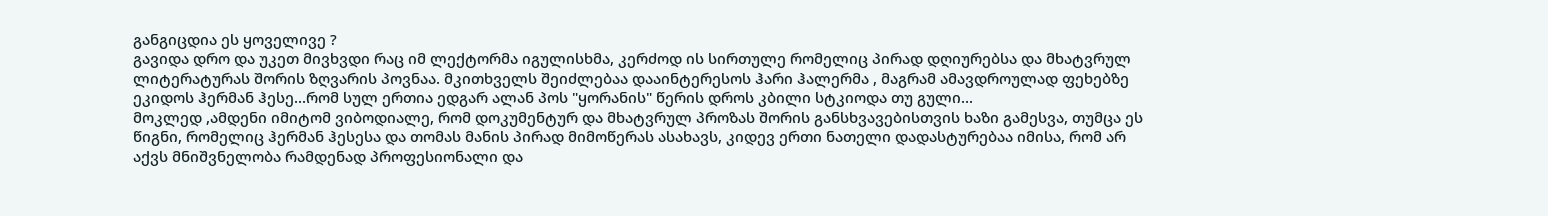განგიცდია ეს ყოველივე ?
გავიდა დრო და უკეთ მივხვდი რაც იმ ლექტორმა იგულისხმა, კერძოდ ის სირთულე რომელიც პირად დღიურებსა და მხატვრულ ლიტერატურას შორის ზღვარის პოვნაა. მკითხველს შეიძლებაა დააინტერესოს ჰარი ჰალერმა , მაგრამ ამავდროულად ფეხებზე ეკიდოს ჰერმან ჰესე...რომ სულ ერთია ედგარ ალან პოს "ყორანის" წერის დროს კბილი სტკიოდა თუ გული...
მოკლედ ,ამდენი იმიტომ ვიბოდიალე, რომ დოკუმენტურ და მხატვრულ პროზას შორის განსხვავებისთვის ხაზი გამესვა, თუმცა ეს წიგნი, რომელიც ჰერმან ჰესესა და თომას მანის პირად მიმოწერას ასახავს, კიდევ ერთი ნათელი დადასტურებაა იმისა, რომ არ აქვს მნიშვნელობა რამდენად პროფესიონალი და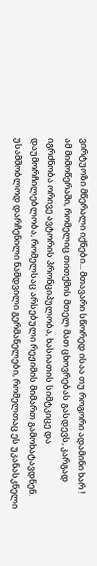ვირტუოზი მწერალი იქნები... მთავარი სწორედ ისაა თუ როგორი ადამინი ხარ !
ამ მიმოწერაში, რომელიც თითქმის მთელ მათ ცხოვრებას გასდევს, კარგად იგრძნობა ორივე ავტორის პრონციპულობა, ხასიათის სიმტკიცე და დაუმორჩილებლობა, რომელსაც არსებული რეჟიმის მიმართ გამოხატავდნენ. უსამშობლოდ დარჩენილი ნამდვილი გერმანელები, რომელთაც ეს უკანასკნელი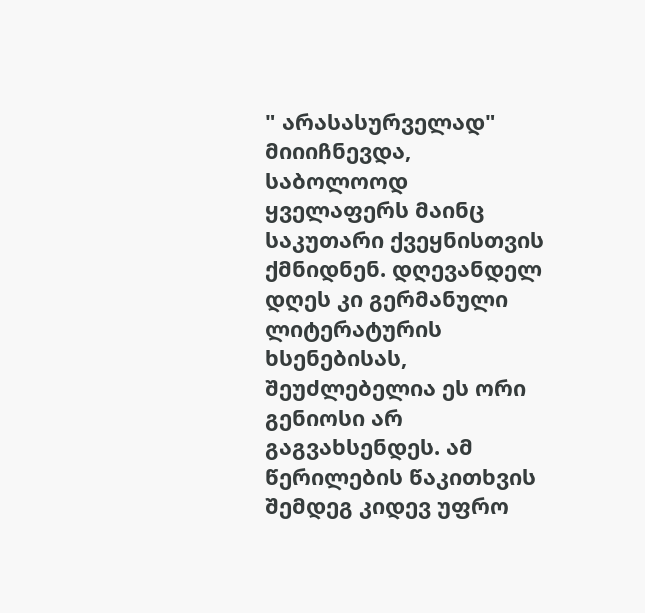" არასასურველად" მიიიჩნევდა, საბოლოოდ ყველაფერს მაინც საკუთარი ქვეყნისთვის ქმნიდნენ. დღევანდელ დღეს კი გერმანული ლიტერატურის ხსენებისას, შეუძლებელია ეს ორი გენიოსი არ გაგვახსენდეს. ამ წერილების წაკითხვის შემდეგ კიდევ უფრო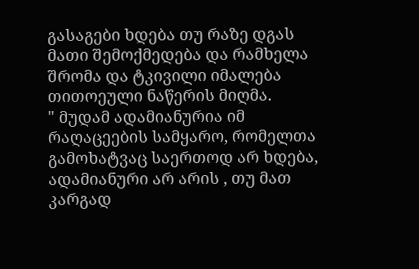გასაგები ხდება თუ რაზე დგას მათი შემოქმედება და რამხელა შრომა და ტკივილი იმალება თითოეული ნაწერის მიღმა.
" მუდამ ადამიანურია იმ რაღაცეების სამყარო, რომელთა გამოხატვაც საერთოდ არ ხდება, ადამიანური არ არის , თუ მათ კარგად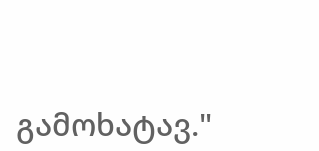გამოხატავ."